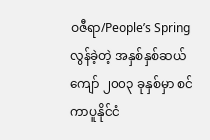ဝဇီရာ/People’s Spring
လွန်ခဲ့တဲ့ အနှစ်နှစ်ဆယ်ကျော် ၂၀၀၃ ခုနှစ်မှာ စင်ကာပူနိုင်ငံ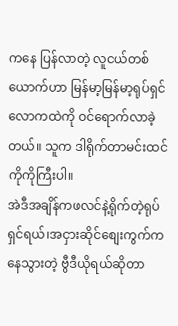ကနေ ပြန်လာတဲ့ လူငယ်တစ်ယောက်ဟာ မြန်မာ့မြန်မာ့ရုပ်ရှင်လောကထဲကို ဝင်ရောက်လာခဲ့တယ်။ သူက ဒါရိုက်တာမင်းထင်ကိုကိုကြီးပါ။
အဲဒီအချိန်ကဖလင်နဲ့ရိုက်တဲ့ရုပ်ရှင်ရယ်၊အငှားဆိုင်စျေးကွက်ကနေသွားတဲ့ ဗွီဒီယိုရယ်ဆိုတာ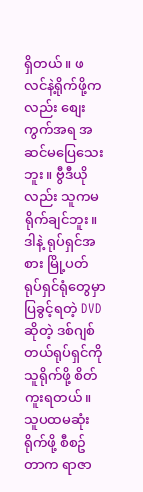ရှိတယ်။ ဖလင်နဲ့ရိုက်ဖို့ကလည်း စျေးကွက်အရ အဆင်မပြေသေးဘူး။ ဗွီဒီယိုလည်း သူကမရိုက်ချင်ဘူး။ ဒါနဲ့ ရုပ်ရှင်အစား မြို့ပတ် ရုပ်ရှင်ရုံတွေမှာ ပြခွင့်ရတဲ့ DVD ဆိုတဲ့ ဒစ်ဂျစ်တယ်ရုပ်ရှင်ကို သူရိုက်ဖို့ စိတ်ကူးရတယ်။ သူပထမဆုံး ရိုက်ဖို့ စီစဥ်တာက ရာဇာ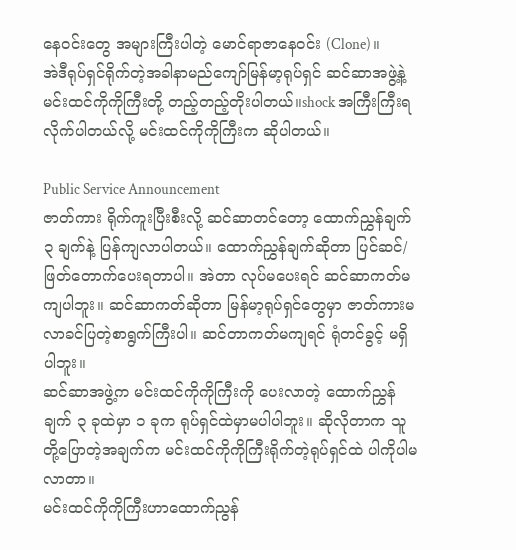နေဝင်းတွေ အများကြီးပါတဲ့ မောင်ရာဇာနေဝင်း (Clone)။
အဲဒီရုပ်ရှင်ရိုက်တဲ့အခါနာမည်ကျော်မြန်မာ့ရုပ်ရှင် ဆင်ဆာအဖွဲ့နဲ့ မင်းထင်ကိုကိုကြီးတို့ တည့်တည့်တိုးပါတယ်။shock အကြီးကြီးရလိုက်ပါတယ်လို့ မင်းထင်ကိုကိုကြီးက ဆိုပါတယ်။

Public Service Announcement
ဇာတ်ကား ရိုက်ကူးပြီးစီးလို့ ဆင်ဆာတင်တော့ ထောက်ညွှန်ချက် ၃ ချက်နဲ့ ပြန်ကျလာပါတယ်။ ထောက်ညွှန်ချက်ဆိုတာ ပြင်ဆင်/ ဖြတ်တောက်ပေးရတာပါ။ အဲတာ လုပ်မပေးရင် ဆင်ဆာကတ်မကျပါဘူး။ ဆင်ဆာကတ်ဆိုတာ မြန်မာ့ရုပ်ရှင်တွေမှာ ဇာတ်ကားမလာခင်ပြတဲ့စာရွက်ကြီးပါ။ ဆင်တာကတ်မကျရင် ရုံတင်ခွင့် မရှိပါဘူး။
ဆင်ဆာအဖွဲ့က မင်းထင်ကိုကိုကြီးကို ပေးလာတဲ့ ထောက်ညွှန်ချက် ၃ ခုထဲမှာ ၁ ခုက ရုပ်ရှင်ထဲမှာမပါပါဘူး။ ဆိုလိုတာက သူတို့ပြောတဲ့အချက်က မင်းထင်ကိုကိုကြီးရိုက်တဲ့ရုပ်ရှင်ထဲ ပါကိုပါမလာတာ။
မင်းထင်ကိုကိုကြီးဟာထောက်ညွန်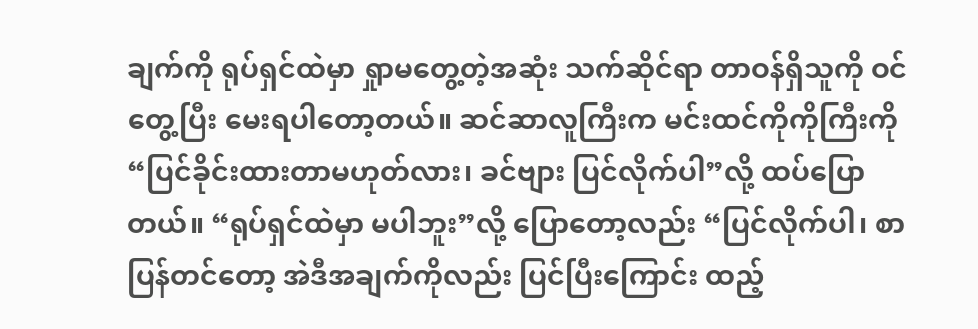ချက်ကို ရုပ်ရှင်ထဲမှာ ရှုာမတွေ့တဲ့အဆုံး သက်ဆိုင်ရာ တာဝန်ရှိသူကို ဝင်တွေ့ပြီး မေးရပါတော့တယ်။ ဆင်ဆာလူကြီးက မင်းထင်ကိုကိုကြီးကို “ပြင်ခိုင်းထားတာမဟုတ်လား၊ ခင်ဗျား ပြင်လိုက်ပါ”လို့ ထပ်ပြောတယ်။ “ရုပ်ရှင်ထဲမှာ မပါဘူး”လို့ ပြောတော့လည်း “ပြင်လိုက်ပါ၊ စာပြန်တင်တော့ အဲဒီအချက်ကိုလည်း ပြင်ပြီးကြောင်း ထည့်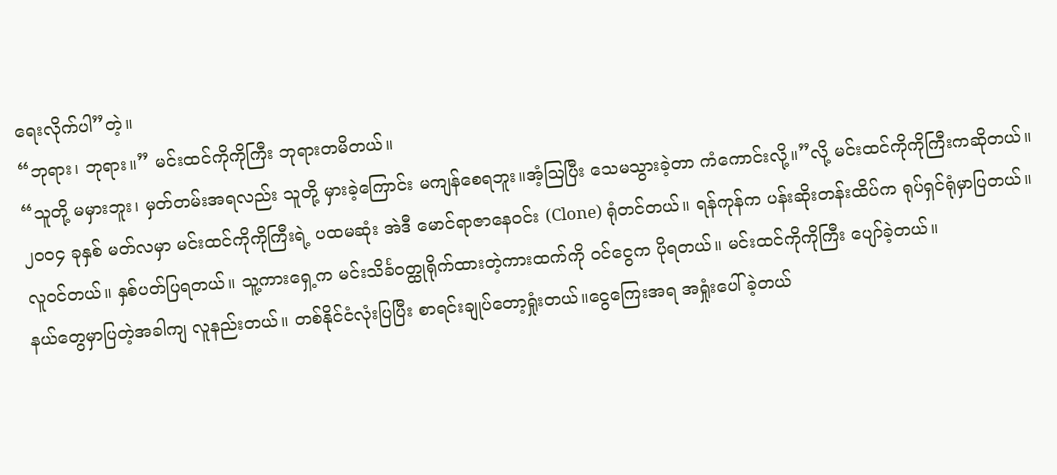ရေးလိုက်ပါ”တဲ့။
“ဘုရား၊ ဘုရား။” မင်းထင်ကိုကိုကြီး ဘုရားတမိတယ်။
“သူတို့ မမှားဘူး၊ မှတ်တမ်းအရလည်း သူတို့ မှားခဲ့ကြောင်း မကျန်စေရဘူး။အံ့ဩပြီး သေမသွားခဲ့တာ ကံကောင်းလို့။”လို့ မင်းထင်ကိုကိုကြီးကဆိုတယ်။
၂၀၀၄ ခုနှစ် မတ်လမှာ မင်းထင်ကိုကိုကြီးရဲ့ ပထမဆုံး အဲဒီ မောင်ရာဇာနေဝင်း (Clone) ရုံတင်တယ်။ ရန်ကုန်က ပန်းဆိုးတန်းထိပ်က ရုပ်ရှင်ရုံမှာပြတယ်။ လူဝင်တယ်။ နှစ်ပတ်ပြရတယ်။ သူ့ကားရှေ့က မင်းသိင်္ခဝတ္ထုရိုက်ထားတဲ့ကားထက်ကို ဝင်ငွေက ပိုရတယ်။ မင်းထင်ကိုကိုကြီး ပျော်ခဲ့တယ်။
နယ်တွေမှာပြတဲ့အခါကျ လူနည်းတယ်။ တစ်နိုင်ငံလုံးပြပြီး စာရင်းချုပ်တော့ရှုံးတယ်။ငွေကြေးအရ အရှုံးပေါ်ခဲ့တယ်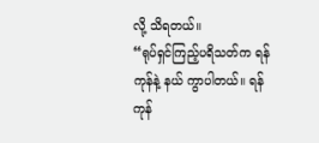လို့ သိရတယ်။
“ရုပ်ရှင်ကြည့်ပရိသတ်က ရန်ကုန်နဲ့ နယ် ကွာပါတယ်။ ရန်ကုန်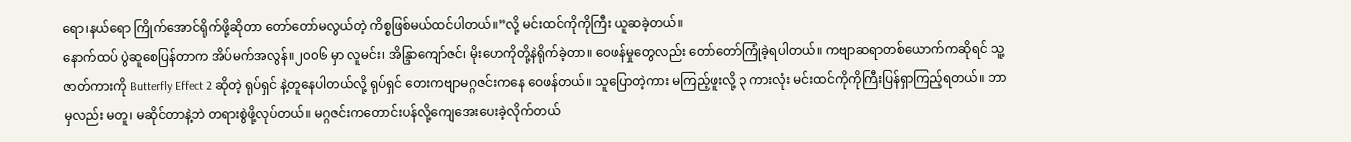ရော၊နယ်ရော ကြိုက်အောင်ရိုက်ဖို့ဆိုတာ တော်တော်မလွယ်တဲ့ ကိစ္စဖြစ်မယ်ထင်ပါတယ်။”လို့ မင်းထင်ကိုကိုကြီး ယူဆခဲ့တယ်။
နောက်ထပ် ပွဲဆူစေပြန်တာက အိပ်မက်အလွန်။၂၀၀၆ မှာ လူမင်း၊ အိန္ဒြာကျော်ဇင်၊ မိုးဟေကိုတို့နဲရိုက်ခဲ့တာ။ ဝေဖန်မှုတွေလည်း တော်တော်ကြုံခဲ့ရပါတယ်။ ကဗျာဆရာတစ်ယောက်ကဆိုရင် သူ့ဇာတ်ကားကို Butterfly Effect 2 ဆိုတဲ့ ရုပ်ရှင် နဲ့တူနေပါတယ်လို့ ရုပ်ရှင် တေးကဗျာမဂ္ဂဇင်းကနေ ဝေဖန်တယ်။ သူပြောတဲ့ကား မကြည့်ဖူးလို့ ၃ ကားလုံး မင်းထင်ကိုကိုကြီးပြန်ရှာကြည့်ရတယ်။ ဘာမှလည်း မတူ၊ မဆိုင်တာနဲ့ဘဲ တရားစွဲဖို့လုပ်တယ်။ မဂ္ဂဇင်းကတောင်းပန်လို့ကျေအေးပေးခဲ့လိုက်တယ်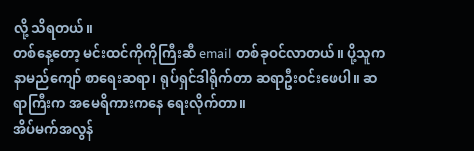လို့ သိရတယ်။
တစ်နေ့တော့ မင်းထင်ကိုကိုကြီးဆီ email တစ်ခုဝင်လာတယ်။ ပို့သူက နာမည်ကျော် စာရေးဆရာ၊ ရုပ်ရှင်ဒါရိုက်တာ ဆရာဦးဝင်းဖေပါ။ ဆရာကြီးက အမေရိကားကနေ ရေးလိုက်တာ။
အိပ်မက်အလွန်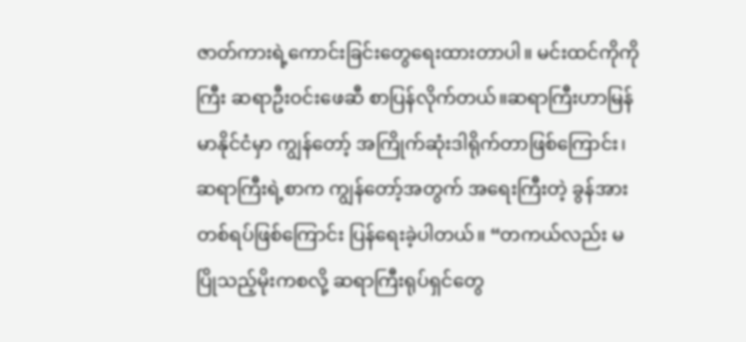ဇာတ်ကားရဲ့ကောင်းခြင်းတွေရေးထားတာပါ။ မင်းထင်ကိုကိုကြီး ဆရာဦးဝင်းဖေဆီ စာပြန်လိုက်တယ်။ဆရာကြီးဟာမြန်မာနိုင်ငံမှာ ကျွန်တော့် အကြိုက်ဆုံးဒါရိုက်တာဖြစ်ကြောင်း၊ ဆရာကြီးရဲ့စာက ကျွန်တော့်အတွက် အရေးကြီးတဲ့ ခွန်အားတစ်ရပ်ဖြစ်ကြောင်း ပြန်ရေးခဲ့ပါတယ်။ “တကယ်လည်း မပြိုသည့်မိုးကစလို့ ဆရာကြီးရုပ်ရှင်တွေ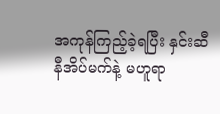အကုန်ကြည့်ခဲ့ရပြီး နှင်းဆီနီအိပ်မက်နဲ့ မဟူရာ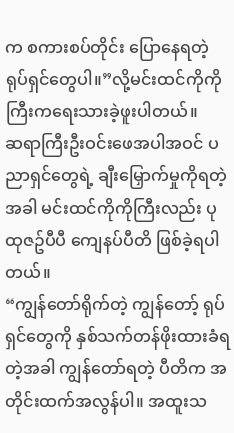က စကားစပ်တိုင်း ပြောနေရတဲ့ ရုပ်ရှင်တွေပါ။”လို့မင်းထင်ကိုကိုကြီးကရေးသားခဲ့ဖူးပါတယ်။
ဆရာကြီးဦးဝင်းဖေအပါအဝင် ပညာရှင်တွေရဲ့ ချီးမြှောက်မှုကိုရတဲ့အခါ မင်းထင်ကိုကိုကြီးလည်း ပုထုဇဥ်ပီပီ ကျေနပ်ပီတိ ဖြစ်ခဲ့ရပါတယ်။
“ကျွန်တော်ရိုက်တဲ့ ကျွန်တော့် ရုပ်ရှင်တွေကို နှစ်သက်တန်ဖိုးထားခံရတဲ့အခါ ကျွန်တော်ရတဲ့ ပီတိက အတိုင်းထက်အလွန်ပါ။ အထူးသ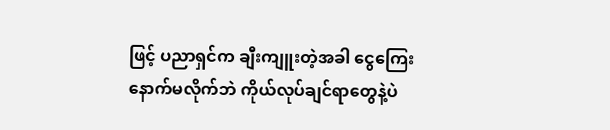ဖြင့် ပညာရှင်က ချီးကျူးတဲ့အခါ ငွေကြေးနောက်မလိုက်ဘဲ ကိုယ်လုပ်ချင်ရာတွေနဲ့ပဲ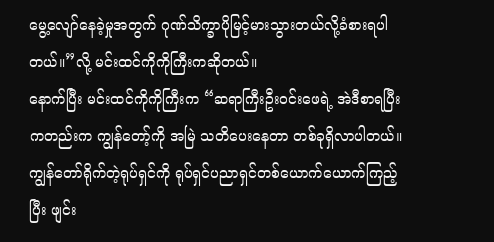မွေ့လျော်နေခဲ့မှုအတွက် ဂုဏ်သိက္ခာပိုမြင့်မားသွားတယ်လို့ခံစားရပါတယ်။”လို့ မင်းထင်ကိုကိုကြီးကဆိုတယ်။
နောက်ပြီး မင်းထင်ကိုကိုကြီးက “ဆရာကြီးဦးဝင်းဖေရဲ့ အဲဒီစာရပြီးကတည်းက ကျွန်တော့်ကို အမြဲ သတိပေးနေတာ တစ်ခုရှိလာပါတယ်။ ကျွန်တော်ရိုက်တဲ့ရုပ်ရှင်ကို ရုပ်ရှင်ပညာရှင်တစ်ယောက်ယောက်ကြည့်ပြီး ဖျင်း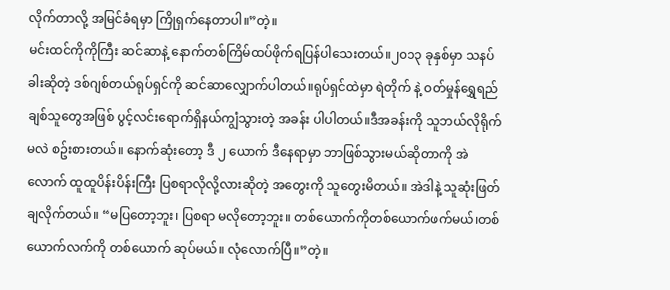လိုက်တာလို့ အမြင်ခံရမှာ ကြိုရှက်နေတာပါ။”တဲ့။
မင်းထင်ကိုကိုကြီး ဆင်ဆာနဲ့ နောက်တစ်ကြိမ်ထပ်ဖိုက်ရပြန်ပါသေးတယ်။၂၀၁၃ ခုနှစ်မှာ သနပ်ခါးဆိုတဲ့ ဒစ်ဂျစ်တယ်ရုပ်ရှင်ကို ဆင်ဆာလျှောက်ပါတယ်။ရုပ်ရှင်ထဲမှာ ရဲတိုက် နဲ့ ဝတ်မှုန်ရွှေရည် ချစ်သူတွေအဖြစ် ပွင့်လင်းရောက်ရှိနယ်ကျွံသွားတဲ့ အခန်း ပါပါတယ်။ဒီအခန်းကို သူဘယ်လိုရိုက်မလဲ စဥ်းစားတယ်။ နောက်ဆုံးတော့ ဒီ ၂ ယောက် ဒီနေရာမှာ ဘာဖြစ်သွားမယ်ဆိုတာကို အဲလောက် ထူထူပိန်းပိန်းကြီး ပြစရာလိုလို့လားဆိုတဲ့ အတွေးကို သူတွေးမိတယ်။ အဲဒါနဲ့ သူဆုံးဖြတ်ချလိုက်တယ်။ “မပြတော့ဘူး၊ ပြစရာ မလိုတော့ဘူး။ တစ်ယောက်ကိုတစ်ယောက်ဖက်မယ်၊တစ်ယောက်လက်ကို တစ်ယောက် ဆုပ်မယ်။ လုံလောက်ပြီ။”တဲ့။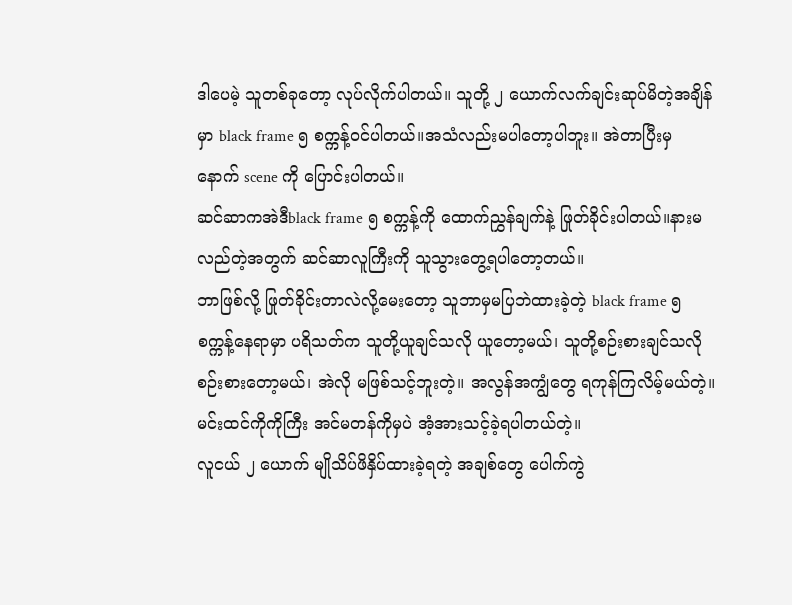ဒါပေမဲ့ သူတစ်ခုတော့ လုပ်လိုက်ပါတယ်။ သူတို့ ၂ ယောက်လက်ချင်းဆုပ်မိတဲ့အချိန်မှာ black frame ၅ စက္ကန့်ဝင်ပါတယ်။အသံလည်းမပါတော့ပါဘူး။ အဲတာပြီးမှ နောက် scene ကို ပြောင်းပါတယ်။
ဆင်ဆာကအဲဒီblack frame ၅ စက္ကန့်ကို ထောက်ညွှန်ချက်နဲ့ ဖြုတ်ခိုင်းပါတယ်။နားမလည်တဲ့အတွက် ဆင်ဆာလူကြီးကို သူသွားတွေ့ရပါတော့တယ်။
ဘာဖြစ်လို့ ဖြုတ်ခိုင်းတာလဲလို့မေးတော့ သူဘာမှမပြဘဲထားခဲ့တဲ့ black frame ၅ စက္ကန့်နေရာမှာ ပရိသတ်က သူတို့ယူချင်သလို ယူတော့မယ်၊ သူတို့စဉ်းစားချင်သလို စဉ်းစားတော့မယ်၊ အဲလို မဖြစ်သင့်ဘူးတဲ့။ အလွန်အကျွံတွေ ရကုန်ကြလိမ့်မယ်တဲ့။ မင်းထင်ကိုကိုကြီး အင်မတန်ကိုမှပဲ အံ့အားသင့်ခဲ့ရပါတယ်တဲ့။
လူငယ် ၂ ယောက် မျိုသိပ်ဖိနှိပ်ထားခဲ့ရတဲ့ အချစ်တွေ ပေါက်ကွဲ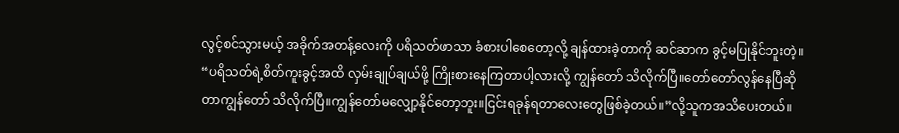လွင့်စင်သွားမယ့် အခိုက်အတန့်လေးကို ပရိသတ်ဖာသာ ခံစားပါစေတော့လို့ ချန်ထားခဲ့တာကို ဆင်ဆာက ခွင့်မပြုနိုင်ဘူးတဲ့။
“ပရိသတ်ရဲ့စိတ်ကူးခွင့်အထိ လှမ်းချုပ်ချယ်ဖို့ ကြိုးစားနေကြတာပါ့လားလို့ ကျွန်တော် သိလိုက်ပြီ။တော်တော်လွန်နေပြီဆိုတာကျွန်တော် သိလိုက်ပြီ။ကျွန်တော်မလျှော့နိုင်တော့ဘူး။ငြင်းရခုန်ရတာလေးတွေဖြစ်ခဲ့တယ်။”လို့သူကအသိပေးတယ်။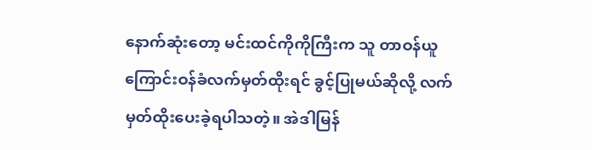နောက်ဆုံးတော့ မင်းထင်ကိုကိုကြီးက သူ တာဝန်ယူကြောင်းဝန်ခံလက်မှတ်ထိုးရင် ခွင့်ပြုမယ်ဆိုလို့ လက်မှတ်ထိုးပေးခဲ့ရပါသတဲ့။ အဲဒါမြန်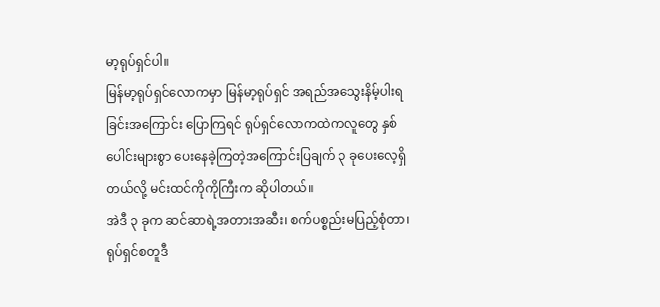မာ့ရုပ်ရှင်ပါ။
မြန်မာ့ရုပ်ရှင်လောကမှာ မြန်မာ့ရုပ်ရှင် အရည်အသွေးနိမ့်ပါးရခြင်းအကြောင်း ပြောကြရင် ရုပ်ရှင်လောကထဲကလူတွေ နှစ်ပေါင်းများစွာ ပေးနေခဲ့ကြတဲ့အကြောင်းပြချက် ၃ ခုပေးလေ့ရှိတယ်လို့ မင်းထင်ကိုကိုကြီးက ဆိုပါတယ်။
အဲဒီ ၃ ခုက ဆင်ဆာရဲ့အတားအဆီး၊ စက်ပစ္စည်းမပြည့်စုံတာ၊ ရုပ်ရှင်စတူဒီ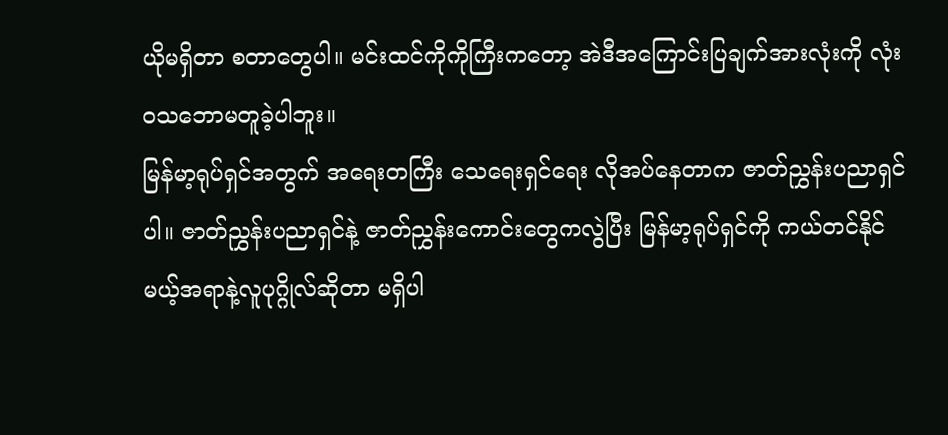ယိုမရှိတာ စတာတွေပါ။ မင်းထင်ကိုကိုကြီးကတော့ အဲဒီအကြောင်းပြချက်အားလုံးကို လုံးဝသဘောမတူခဲ့ပါဘူး။
မြန်မာ့ရုပ်ရှင်အတွက် အရေးတကြီး သေရေးရှင်ရေး လိုအပ်နေတာက ဇာတ်ညွှန်းပညာရှင်ပါ။ ဇာတ်ညွှန်းပညာရှင်နဲ့ ဇာတ်ညွှန်းကောင်းတွေကလွဲပြီး မြန်မာ့ရုပ်ရှင်ကို ကယ်တင်နိုင်မယ့်အရာနဲ့လူပုဂ္ဂိုလ်ဆိုတာ မရှိပါ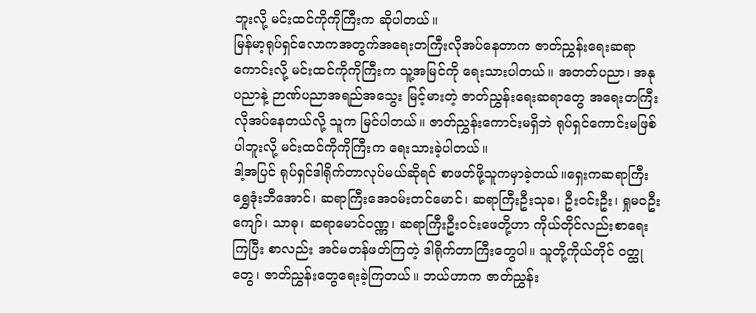ဘူးလို့ မင်းထင်ကိုကိုကြီးက ဆိုပါတယ်။
မြန်မာ့ရုပ်ရှင်လောကအတွက်အရေးတကြီးလိုအပ်နေတာက ဇာတ်ညွှန်းရေးဆရာကောင်းလို့ မင်းထင်ကိုကိုကြီးက သူ့အမြင်ကို ရေးသားပါတယ်။ အတတ်ပညာ၊ အနုပညာနဲ့ ဉာဏ်ပညာအရည်အသွေး မြင့်မားတဲ့ ဇာတ်ညွှန်းရေးဆရာတွေ အရေးတကြီး လိုအပ်နေတယ်လို့ သူက မြင်ပါတယ်။ ဇာတ်ညွှန်းကောင်းမရှိဘဲ ရုပ်ရှင်ကောင်းမဖြစ်ပါဘူးလို့ မင်းထင်ကိုကိုကြီးက ရေးသားခဲ့ပါတယ်။
ဒါ့အပြင် ရုပ်ရှင်ဒါရိုက်တာလုပ်မယ်ဆိုရင် စာဖတ်ဖို့သူကမှာခဲ့တယ်။ရှေးကဆရာကြီးရွှေဒုံးဘီအောင်၊ ဆရာကြီးအေဝမ်းတင်မောင်၊ ဆရာကြီးဦးသုခ၊ ဦးဝင်းဦး၊ ရှုမဝဦးကျော်၊ သာဓု၊ ဆရာမောင်ဝဏ္ဏ၊ ဆရာကြီးဦးဝင်းဖေတို့ဟာ ကိုယ်တိုင်လည်းစာရေးကြပြီး စာလည်း အင်မတန်ဖတ်ကြတဲ့ ဒါရိုက်တာကြီးတွေပါ။ သူတို့ကိုယ်တိုင် ဝတ္ထုတွေ၊ ဇာတ်ညွှန်းတွေရေးခဲ့ကြတယ်။ ဘယ်ဟာက ဇာတ်ညွှန်း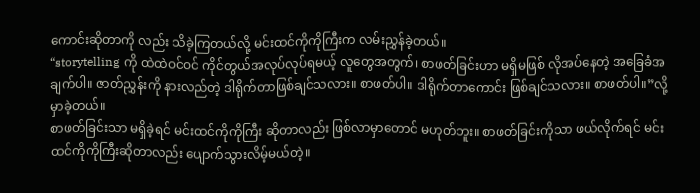ကောင်းဆိုတာကို လည်း သိခဲ့ကြတယ်လို့ မင်းထင်ကိုကိုကြီးက လမ်းညွှန်ခဲ့တယ်။
“storytelling ကို ထဲထဲဝင်ဝင် ကိုင်တွယ်အလုပ်လုပ်ရမယ့် လူတွေအတွက်၊ စာဖတ်ခြင်းဟာ မရှိမဖြစ် လိုအပ်နေတဲ့ အခြေခံအချက်ပါ။ ဇာတ်ညွှန်းကို နားလည်တဲ့ ဒါရိုက်တာဖြစ်ချင်သလား။ စာဖတ်ပါ။ ဒါရိုက်တာကောင်း ဖြစ်ချင်သလား။ စာဖတ်ပါ။”လို့ မှာခဲ့တယ်။
စာဖတ်ခြင်းသာ မရှိခဲ့ရင် မင်းထင်ကိုကိုကြီး ဆိုတာလည်း ဖြစ်လာမှာတောင် မဟုတ်ဘူး။ စာဖတ်ခြင်းကိုသာ ဖယ်လိုက်ရင် မင်းထင်ကိုကိုကြီးဆိုတာလည်း ပျောက်သွားလိမ့်မယ်တဲ့။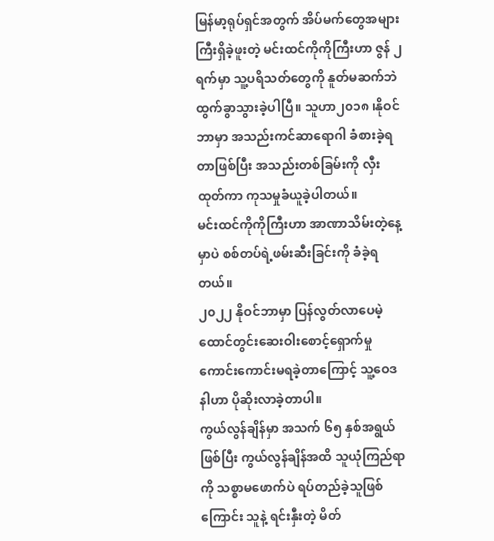မြန်မာ့ရုပ်ရှင်အတွက် အိပ်မက်တွေအများကြီးရှိခဲ့ဖူးတဲ့ မင်းထင်ကိုကိုကြီးဟာ ဇွန် ၂ ရက်မှာ သူ့ပရိသတ်တွေကို နူတ်မဆက်ဘဲ ထွက်ခွာသွားခဲ့ပါပြီ။ သူဟာ၂၀၁၈ ၊နိုဝင်ဘာမှာ အသည်းကင်ဆာရောဂါ ခံစားခဲ့ရတာဖြစ်ပြီး အသည်းတစ်ခြမ်းကို လှီးထုတ်ကာ ကုသမှုခံယူခဲ့ပါတယ်။
မင်းထင်ကိုကိုကြီးဟာ အာဏာသိမ်းတဲ့နေ့မှာပဲ စစ်တပ်ရဲ့ဖမ်းဆီးခြင်းကို ခံခဲ့ရတယ်။
၂၀၂၂ နိုဝင်ဘာမှာ ပြန်လွတ်လာပေမဲ့ ထောင်တွင်းဆေးဝါးစောင့်ရှောက်မှု ကောင်းကောင်းမရခဲ့တာကြောင့် သူ့ဝေဒနါဟာ ပိုဆိုးလာခဲ့တာပါ။
ကွယ်လွန်ချိန်မှာ အသက် ၆၅ နှစ်အရွယ်ဖြစ်ပြီး ကွယ်လွန်ချိန်အထိ သူယုံကြည်ရာကို သစ္စာမဖောက်ပဲ ရပ်တည်ခဲ့သူဖြစ်ကြောင်း သူနဲ့ ရင်းနှီးတဲ့ မိတ်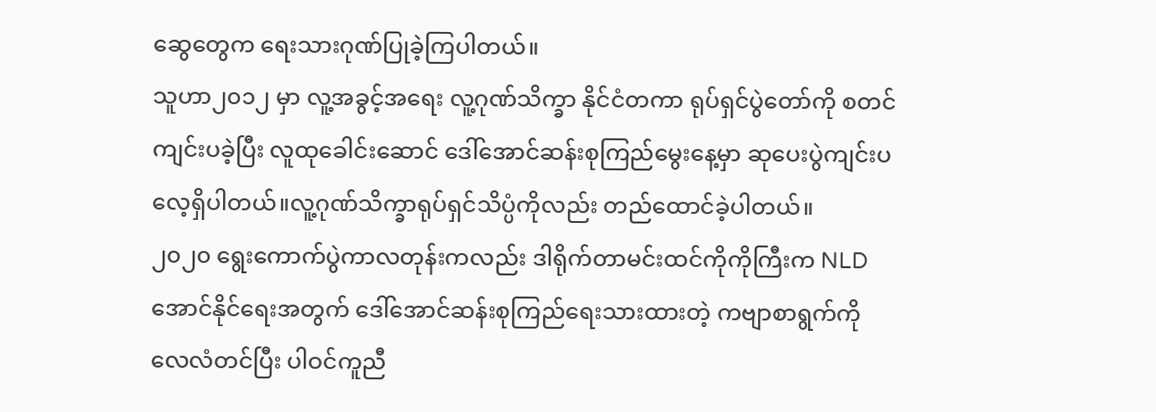ဆွေတွေက ရေးသားဂုဏ်ပြုခဲ့ကြပါတယ်။
သူဟာ၂၀၁၂ မှာ လူ့အခွင့်အရေး လူ့ဂုဏ်သိက္ခာ နိုင်ငံတကာ ရုပ်ရှင်ပွဲတော်ကို စတင်ကျင်းပခဲ့ပြီး လူထုခေါင်းဆောင် ဒေါ်အောင်ဆန်းစုကြည်မွေးနေ့မှာ ဆုပေးပွဲကျင်းပလေ့ရှိပါတယ်။လူ့ဂုဏ်သိက္ခာရုပ်ရှင်သိပ္ပံကိုလည်း တည်ထောင်ခဲ့ပါတယ်။
၂၀၂၀ ရွေးကောက်ပွဲကာလတုန်းကလည်း ဒါရိုက်တာမင်းထင်ကိုကိုကြီးက NLD အောင်နိုင်ရေးအတွက် ဒေါ်အောင်ဆန်းစုကြည်ရေးသားထားတဲ့ ကဗျာစာရွက်ကို လေလံတင်ပြီး ပါဝင်ကူညီ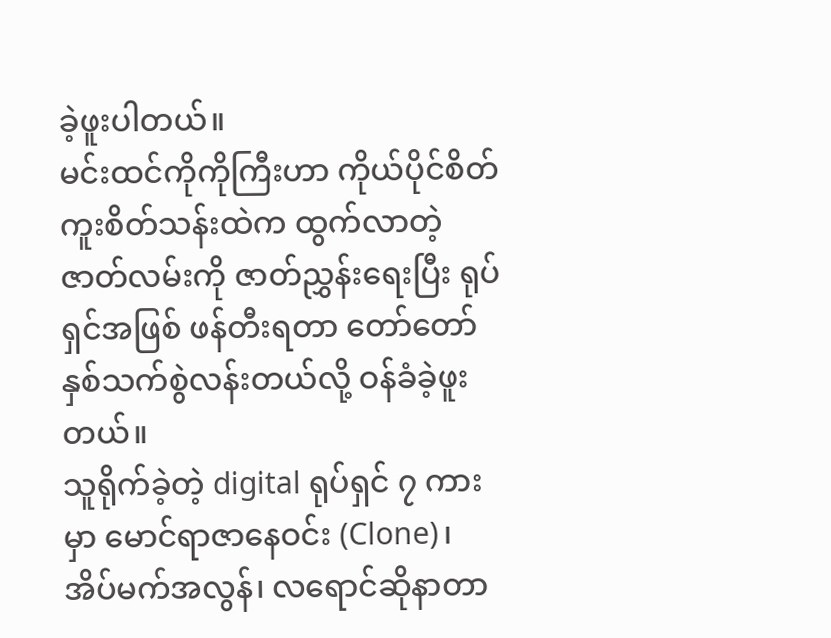ခဲ့ဖူးပါတယ်။
မင်းထင်ကိုကိုကြီးဟာ ကိုယ်ပိုင်စိတ်ကူးစိတ်သန်းထဲက ထွက်လာတဲ့ ဇာတ်လမ်းကို ဇာတ်ညွှန်းရေးပြီး ရုပ်ရှင်အဖြစ် ဖန်တီးရတာ တော်တော်နှစ်သက်စွဲလန်းတယ်လို့ ဝန်ခံခဲ့ဖူးတယ်။
သူရိုက်ခဲ့တဲ့ digital ရုပ်ရှင် ၇ ကားမှာ မောင်ရာဇာနေဝင်း (Clone)၊ အိပ်မက်အလွန်၊ လရောင်ဆိုနာတာ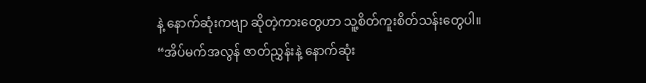နဲ့ နောက်ဆုံးကဗျာ ဆိုတဲ့ကားတွေဟာ သူ့စိတ်ကူးစိတ်သန်းတွေပါ။
“အိပ်မက်အလွန် ဇာတ်ညွှန်းနဲ့ နောက်ဆုံး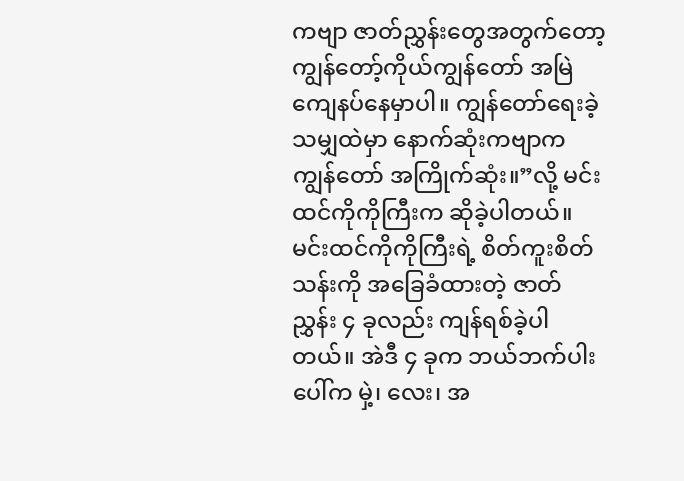ကဗျာ ဇာတ်ညွှန်းတွေအတွက်တော့ ကျွန်တော့်ကိုယ်ကျွန်တော် အမြဲ ကျေနပ်နေမှာပါ။ ကျွန်တော်ရေးခဲ့သမျှထဲမှာ နောက်ဆုံးကဗျာက ကျွန်တော် အကြိုက်ဆုံး။”လို့ မင်းထင်ကိုကိုကြီးက ဆိုခဲ့ပါတယ်။
မင်းထင်ကိုကိုကြီးရဲ့ စိတ်ကူးစိတ်သန်းကို အခြေခံထားတဲ့ ဇာတ်ညွှန်း ၄ ခုလည်း ကျန်ရစ်ခဲ့ပါတယ်။ အဲဒီ ၄ ခုက ဘယ်ဘက်ပါးပေါ်က မှဲ့၊ လေး၊ အ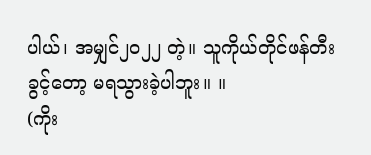ပါယ်၊ အမျှင်၂၀၂၂ တဲ့။ သူကိုယ်တိုင်ဖန်တီးခွင့်တော့ မရသွားခဲ့ပါဘူး။ ။
(ကိုး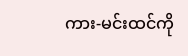ကား-မင်းထင်ကို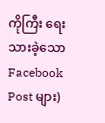ကိုကြီး ရေးသားခဲ့သော Facebook Post များ)